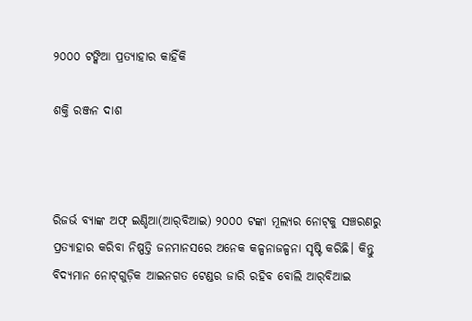୨୦୦୦ ଟଙ୍କିଆ ପ୍ରତ୍ୟାହାର କାହିଁକି

ଶକ୍ତି ରଞ୍ଜନ ଦାଶ



ରିଜର୍ଭ ବ୍ୟାଙ୍କ ଅଫ୍‌ ଇଣ୍ଡିଆ(ଆର୍‌ବିଆଇ) ୨୦୦୦ ଟଙ୍କା ମୂଲ୍ୟର ନୋଟ୍‌କୁ ସଞ୍ଚରଣରୁ ପ୍ରତ୍ୟାହାର କରିବା ନିଷ୍ପତ୍ତି ଜନମାନସରେ ଅନେକ କଳ୍ପନାଜଳ୍ପନା ସୃଷ୍ଟି କରିଛି। କିନ୍ତୁ ବିଦ୍ୟମାନ ନୋଟ୍‌ଗୁଡ଼ିକ ଆଇନଗତ ଟେଣ୍ଡର ଜାରି ରହିବ ବୋଲି ଆର୍‌ବିଆଇ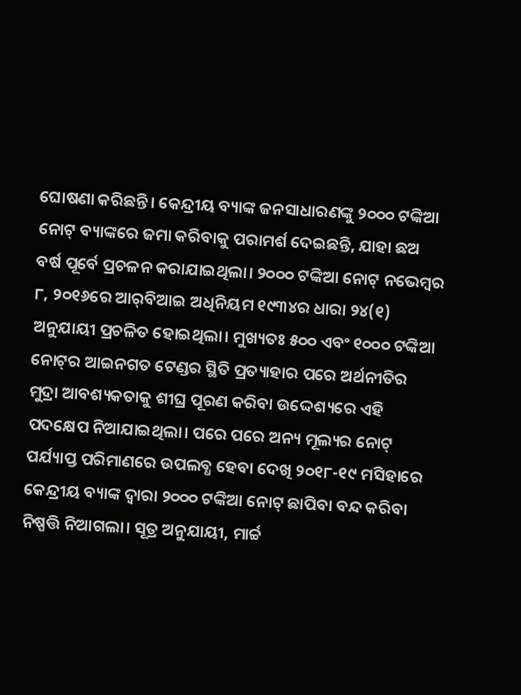ଘୋଷଣା କରିଛନ୍ତି। କେନ୍ଦ୍ରୀୟ ବ୍ୟାଙ୍କ ଜନସାଧାରଣଙ୍କୁ ୨୦୦୦ ଟଙ୍କିଆ ନୋଟ୍‌ ବ୍ୟାଙ୍କରେ ଜମା କରିବାକୁ ପରାମର୍ଶ ଦେଇଛନ୍ତି, ଯାହା ଛଅ ବର୍ଷ ପୂର୍ବେ ପ୍ରଚଳନ କରାଯାଇଥିଲା। ୨୦୦୦ ଟଙ୍କିଆ ନୋଟ୍‌ ନଭେମ୍ବର ୮, ୨୦୧୬ରେ ଆର୍‌ବିଆଇ ଅଧିନିୟମ ୧୯୩୪ର ଧାରା ୨୪(୧) ଅନୁଯାୟୀ ପ୍ରଚଳିତ ହୋଇଥିଲା। ମୁଖ୍ୟତଃ ୫୦୦ ଏବଂ ୧୦୦୦ ଟଙ୍କିଆ ନୋଟ୍‌ର ଆଇନଗତ ଟେଣ୍ଡର ସ୍ଥିତି ପ୍ରତ୍ୟାହାର ପରେ ଅର୍ଥନୀତିର ମୁଦ୍ରା ଆବଶ୍ୟକତାକୁ ଶୀଘ୍ର ପୂରଣ କରିବା ଉଦ୍ଦେଶ୍ୟରେ ଏହି ପଦକ୍ଷେପ ନିଆଯାଇଥିଲା। ପରେ ପରେ ଅନ୍ୟ ମୂଲ୍ୟର ନୋଟ୍‌ ପର୍ଯ୍ୟାପ୍ତ ପରିମାଣରେ ଉପଲବ୍ଧ ହେବା ଦେଖି ୨୦୧୮-୧୯ ମସିହାରେ କେନ୍ଦ୍ରୀୟ ବ୍ୟାଙ୍କ ଦ୍ୱାରା ୨୦୦୦ ଟଙ୍କିଆ ନୋଟ୍‌ ଛାପିବା ବନ୍ଦ କରିବା ନିଷ୍ପତ୍ତି ନିଆଗଲା। ସୂତ୍ର ଅନୁଯାୟୀ, ମାର୍ଚ୍ଚ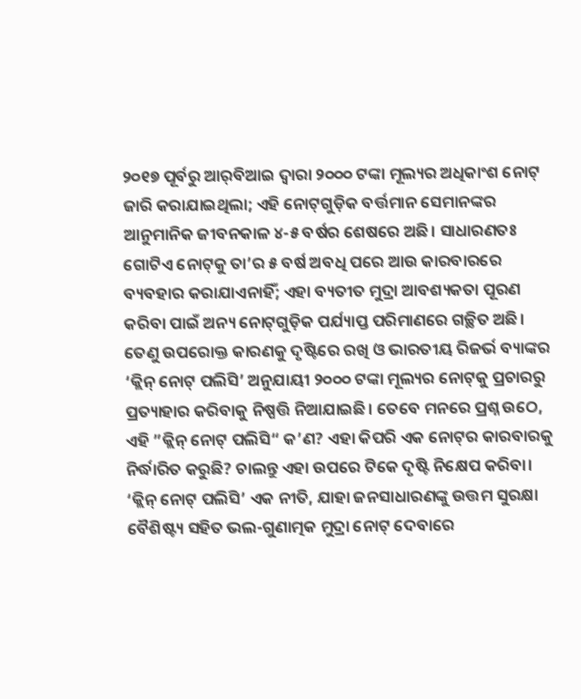୨୦୧୭ ପୂର୍ବରୁ ଆର୍‌ବିଆଇ ଦ୍ୱାରା ୨୦୦୦ ଟଙ୍କା ମୂଲ୍ୟର ଅଧିକାଂଶ ନୋଟ୍‌ ଜାରି କରାଯାଇଥିଲା; ଏହି ନୋଟ୍‌ଗୁଡ଼ିକ ବର୍ତ୍ତମାନ ସେମାନଙ୍କର ଆନୁମାନିକ ଜୀବନକାଳ ୪-୫ ବର୍ଷର ଶେଷରେ ଅଛି। ସାଧାରଣତଃ ଗୋଟିଏ ନୋଟ୍‌କୁ ତା’ର ୫ ବର୍ଷ ଅବଧି ପରେ ଆଉ କାରବାରରେ ବ୍ୟବହାର କରାଯାଏନାହିଁ; ଏହା ବ୍ୟତୀତ ମୁଦ୍ରା ଆବଶ୍ୟକତା ପୂରଣ କରିବା ପାଇଁ ଅନ୍ୟ ନୋଟ୍‌ଗୁଡ଼ିକ ପର୍ଯ୍ୟାପ୍ତ ପରିମାଣରେ ଗଚ୍ଛିତ ଅଛି। ତେଣୁ ଉପରୋକ୍ତ କାରଣକୁ ଦୃଷ୍ଟିରେ ରଖି ଓ ଭାରତୀୟ ରିଜର୍ଭ ବ୍ୟାଙ୍କର ‘କ୍ଲିନ୍‌ ନୋଟ୍‌ ପଲିସି’ ଅନୁଯାୟୀ ୨୦୦୦ ଟଙ୍କା ମୂଲ୍ୟର ନୋଟ୍‌କୁ ପ୍ରଚାରରୁ ପ୍ରତ୍ୟାହାର କରିବାକୁ ନିଷ୍ପତ୍ତି ନିଆଯାଇଛି। ତେବେ ମନରେ ପ୍ରଶ୍ନ ଉଠେ, ଏହି ”କ୍ଲିନ୍‌ ନୋଟ୍‌ ପଲିସି“ କ’ଣ? ଏହା କିପରି ଏକ ନୋଟ୍‌ର କାରବାରକୁ ନିର୍ଦ୍ଧାରିତ କରୁଛି? ଚାଲନ୍ତୁ ଏହା ଉପରେ ଟିକେ ଦୃଷ୍ଟି ନିକ୍ଷେପ କରିବା। ‘କ୍ଲିନ୍‌ ନୋଟ୍‌ ପଲିସି’ ଏକ ନୀତି, ଯାହା ଜନସାଧାରଣଙ୍କୁ ଉତ୍ତମ ସୁରକ୍ଷା ବୈଶିଷ୍ଟ୍ୟ ସହିତ ଭଲ-ଗୁଣାତ୍ମକ ମୁଦ୍ରା ନୋଟ୍‌ ଦେବାରେ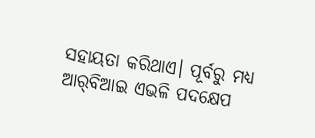ସହାୟତା କରିଥାଏ। ପୂର୍ବରୁ ମଧ୍ୟ ଆର୍‌ବିଆଇ ଏଭଳି ପଦକ୍ଷେପ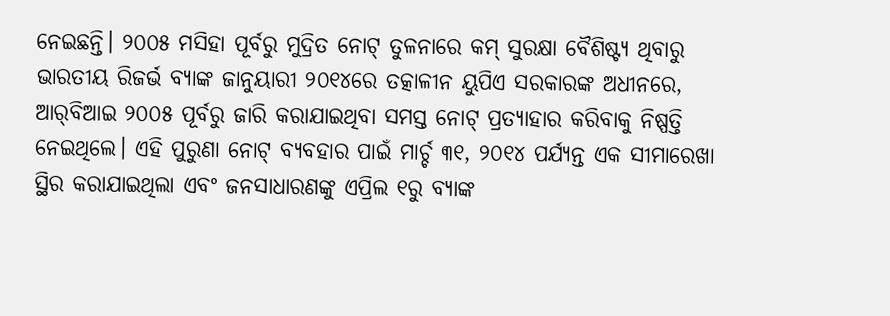ନେଇଛନ୍ତି। ୨୦୦୫ ମସିହା ପୂର୍ବରୁ ମୁଦ୍ରିତ ନୋଟ୍‌ ତୁଳନାରେ କମ୍‌ ସୁରକ୍ଷା ବୈଶିଷ୍ଟ୍ୟ ଥିବାରୁ ଭାରତୀୟ ରିଜର୍ଭ ବ୍ୟାଙ୍କ ଜାନୁୟାରୀ ୨୦୧୪ରେ ତତ୍କାଳୀନ ୟୁପିଏ ସରକାରଙ୍କ ଅଧୀନରେ, ଆର୍‌ବିଆଇ ୨୦୦୫ ପୂର୍ବରୁ ଜାରି କରାଯାଇଥିବା ସମସ୍ତ ନୋଟ୍‌ ପ୍ରତ୍ୟାହାର କରିବାକୁ ନିଷ୍ପତ୍ତି ନେଇଥିଲେ। ଏହି ପୁରୁଣା ନୋଟ୍‌ ବ୍ୟବହାର ପାଇଁ ମାର୍ଚ୍ଚ ୩୧, ୨୦୧୪ ପର୍ଯ୍ୟନ୍ତ ଏକ ସୀମାରେଖା ସ୍ଥିର କରାଯାଇଥିଲା ଏବଂ ଜନସାଧାରଣଙ୍କୁ ଏପ୍ରିଲ ୧ରୁ ବ୍ୟାଙ୍କ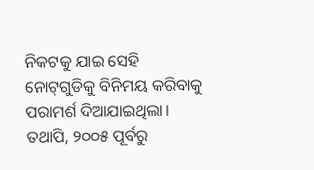ନିକଟକୁ ଯାଇ ସେହି ନୋଟ୍‌ଗୁଡିକୁ ବିନିମୟ କରିବାକୁ ପରାମର୍ଶ ଦିଆଯାଇଥିଲା। ତଥାପି, ୨୦୦୫ ପୂର୍ବରୁ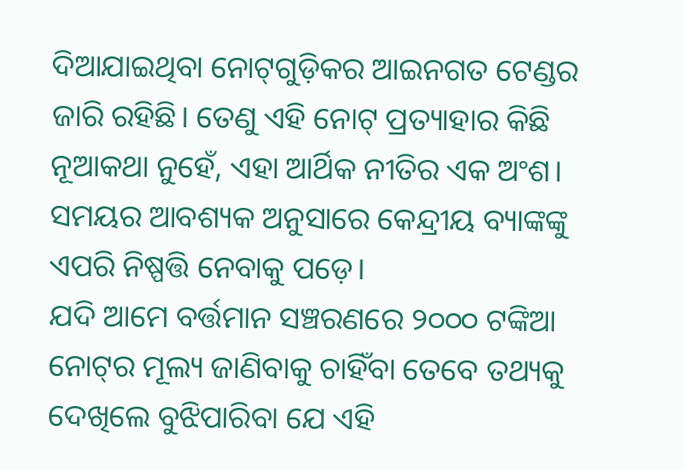ଦିଆଯାଇଥିବା ନୋଟ୍‌ଗୁଡ଼ିକର ଆଇନଗତ ଟେଣ୍ଡର ଜାରି ରହିଛି। ତେଣୁ ଏହି ନୋଟ୍‌ ପ୍ରତ୍ୟାହାର କିଛି ନୂଆକଥା ନୁହେଁ, ଏହା ଆର୍ଥିକ ନୀତିର ଏକ ଅଂଶ। ସମୟର ଆବଶ୍ୟକ ଅନୁସାରେ କେନ୍ଦ୍ରୀୟ ବ୍ୟାଙ୍କଙ୍କୁ ଏପରି ନିଷ୍ପତ୍ତି ନେବାକୁ ପଡ଼େ।
ଯଦି ଆମେ ବର୍ତ୍ତମାନ ସଞ୍ଚରଣରେ ୨୦୦୦ ଟଙ୍କିଆ ନୋଟ୍‌ର ମୂଲ୍ୟ ଜାଣିବାକୁ ଚାହିଁବା ତେବେ ତଥ୍ୟକୁ ଦେଖିଲେ ବୁଝିପାରିବା ଯେ ଏହି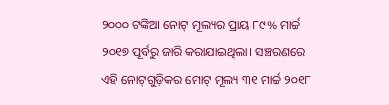୨୦୦୦ ଟଙ୍କିଆ ନୋଟ୍‌ ମୂଲ୍ୟର ପ୍ରାୟ ୮୯% ମାର୍ଚ୍ଚ ୨୦୧୭ ପୂର୍ବରୁ ଜାରି କରାଯାଇଥିଲା। ସଞ୍ଚରଣରେ ଏହି ନୋଟ୍‌ଗୁଡ଼ିକର ମୋଟ୍‌ ମୂଲ୍ୟ ୩୧ ମାର୍ଚ୍ଚ ୨୦୧୮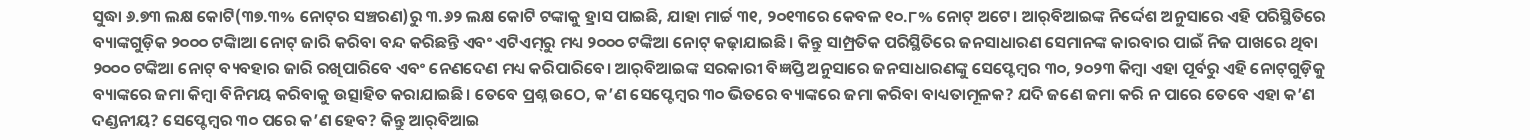ସୁଦ୍ଧା ୬.୭୩ ଲକ୍ଷ କୋଟି(୩୭.୩% ନୋଟ୍‌ର ସଞ୍ଚରଣ)ରୁ ୩.୬୨ ଲକ୍ଷ କୋଟି ଟଙ୍କାକୁ ହ୍ରାସ ପାଇଛି, ଯାହା ମାର୍ଚ୍ଚ ୩୧, ୨୦୧୩ରେ କେବଳ ୧୦.୮% ନୋଟ୍‌ ଅଟେ। ଆର୍‌ବିଆଇଙ୍କ ନିର୍ଦ୍ଦେଶ ଅନୁସାରେ ଏହି ପରିସ୍ଥିତିରେ ବ୍ୟାଙ୍କଗୁଡ଼ିକ ୨୦୦୦ ଟଙ୍କାିଆ ନୋଟ୍‌ ଜାରି କରିବା ବନ୍ଦ କରିଛନ୍ତି ଏବଂ ଏଟିଏମ୍‌ରୁ ମଧ୍ୟ ୨୦୦୦ ଟଙ୍କିଆ ନୋଟ୍‌ କଢ଼ାଯାଇଛି। କିନ୍ତୁ ସାମ୍ପ୍ରତିକ ପରିସ୍ଥିତିରେ ଜନସାଧାରଣ ସେମାନଙ୍କ କାରବାର ପାଇଁ ନିଜ ପାଖରେ ଥିବା ୨୦୦୦ ଟଙ୍କିଆ ନୋଟ୍‌ ବ୍ୟବହାର ଜାରି ରଖିପାରିବେ ଏବଂ ନେଣଦେଣ ମଧ୍ୟ କରିପାରିବେ। ଆର୍‌ବିଆଇଙ୍କ ସରକାରୀ ବିଜ୍ଞପ୍ତି ଅନୁସାରେ ଜନସାଧାରଣଙ୍କୁ ସେପ୍ଟେମ୍ବର ୩୦, ୨୦୨୩ କିମ୍ବା ଏହା ପୂର୍ବରୁ ଏହି ନୋଟ୍‌ଗୁଡ଼ିକୁ ବ୍ୟାଙ୍କରେ ଜମା କିମ୍ବା ବିନିମୟ କରିବାକୁ ଉତ୍ସାହିତ କରାଯାଇଛି। ତେବେ ପ୍ରଶ୍ନ ଉଠେ, କ’ଣ ସେପ୍ଟେମ୍ବର ୩୦ ଭିତରେ ବ୍ୟାଙ୍କରେ ଜମା କରିବା ବାଧ୍ୟତାମୂଳକ? ଯଦି ଜଣେ ଜମା କରି ନ ପାରେ ତେବେ ଏହା କ’ଣ ଦଣ୍ଡନୀୟ? ସେପ୍ଟେମ୍ବର ୩୦ ପରେ କ’ଣ ହେବ? କିନ୍ତୁ ଆର୍‌ବିଆଇ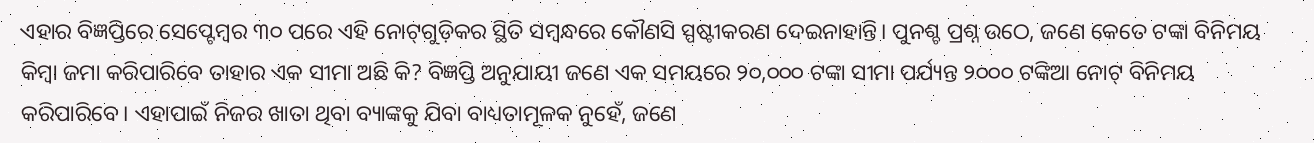ଏହାର ବିଜ୍ଞପ୍ତିରେ ସେପ୍ଟେମ୍ବର ୩୦ ପରେ ଏହି ନୋଟ୍‌ଗୁଡ଼ିକର ସ୍ଥିତି ସମ୍ବନ୍ଧରେ କୌଣସି ସ୍ପଷ୍ଟୀକରଣ ଦେଇନାହାନ୍ତି। ପୁନଶ୍ଚ ପ୍ରଶ୍ନ ଉଠେ, ଜଣେ କେତେ ଟଙ୍କା ବିନିମୟ କିମ୍ବା ଜମା କରିପାରିବେ ତାହାର ଏକ ସୀମା ଅଛି କି? ବିଜ୍ଞପ୍ତି ଅନୁଯାୟୀ ଜଣେ ଏକ ସମୟରେ ୨୦,୦୦୦ ଟଙ୍କା ସୀମା ପର୍ଯ୍ୟନ୍ତ ୨୦୦୦ ଟଙ୍କିଆ ନୋଟ୍‌ ବିନିମୟ କରିପାରିବେ। ଏହାପାଇଁ ନିଜର ଖାତା ଥିବା ବ୍ୟାଙ୍କକୁ ଯିବା ବାଧ୍ୟତାମୂଳକ ନୁହେଁ, ଜଣେ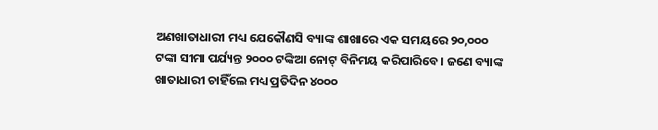ଅଣଖାତାଧାରୀ ମଧ୍ୟ ଯେକୌଣସି ବ୍ୟାଙ୍କ ଶାଖାରେ ଏକ ସମୟରେ ୨୦,୦୦୦ ଟଙ୍କା ସୀମା ପର୍ଯ୍ୟନ୍ତ ୨୦୦୦ ଟଙ୍କିଆ ନୋଟ୍‌ ବିନିମୟ କରିପାରିବେ। ଜଣେ ବ୍ୟାଙ୍କ ଖାତାଧାରୀ ଚାହିଁଲେ ମଧ୍ୟ ପ୍ରତିଦିନ ୪୦୦୦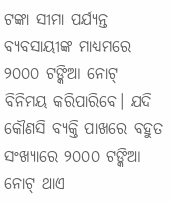ଟଙ୍କା ସୀମା ପର୍ଯ୍ୟନ୍ତ ବ୍ୟବସାୟୀଙ୍କ ମାଧ୍ୟମରେ ୨୦୦୦ ଟଙ୍କିଆ ନୋଟ୍‌ ବିନିମୟ କରିପାରିବେ। ଯଦି କୌଣସି ବ୍ୟକ୍ତି ପାଖରେ ବହୁତ ସଂଖ୍ୟାରେ ୨୦୦୦ ଟଙ୍କିଆ ନୋଟ୍‌ ଥାଏ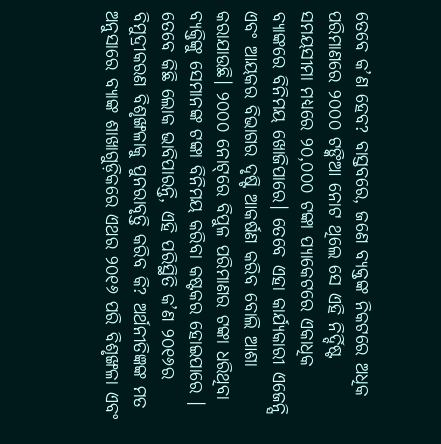ତେବେ କ’ଣ ହେବ? ବାସ୍ତବରେ, ଜଣେ ବ୍ୟକ୍ତଙ୍କ ନିକଟରେ ଅଧିକ ପରିମାଣରେ ୨୦୦୦ ଟଙ୍କିଆ ନୋଟ ଥିଲେ ସେ ଏହି ନିର୍ଦ୍ଦିଷ୍ଟ ସମୟସୀମା ମଧ୍ୟରେ ୨୦,୦୦୦ ଟଙ୍କା ପ୍ୟାକେଟରେ ଏକାଧିକ ବ୍ୟାଙ୍କରେ ବିନିମୟ ଖୋଜିପାରେ। ତେବେ ଏହା କାର୍ଯ୍ୟକାରୀ ଏଜେନ୍ସି ଏବଂ ଆୟକର ବିଭାଗର ଦୃଷ୍ଟି ଆକର୍ଷଣ କରିବ ବୋଲି ଆଶା କରାଯାଉଛି। ୨୦୦୦ ନୋଟ୍‌ରେ ବିପୁଳ ପରିମାଣର ଟଙ୍କା ଧରିଥିବା ବ୍ୟକ୍ତିଙ୍କୁ ସେମାନଙ୍କ ଟଙ୍କା ବିନିମୟ କରିବା କଷ୍ଟକର ହୋଇପାରେ । ତେବେ କିଛି ଲୋକ ଭାବିପାରନ୍ତି, ଏହି ପରିସ୍ଥିତି କ’ଣ ୨୦୧୬ର ବିମୁଦ୍ରୀକରଣ ବିଶୃଙ୍ଖଳାକୁ ପୁନରାବୃତ୍ତି କରିବ କି? ଅର୍ଥନୀତିଜ୍ଞଙ୍କ ମତ ଅନୁସାରେ ବ୍ୟାଙ୍କ ଶାଖାଗୁଡ଼ିକରେ ଏଥର ୨୦୧୬ ପରି ବିଶୃଙ୍ଖଳା ଏବଂ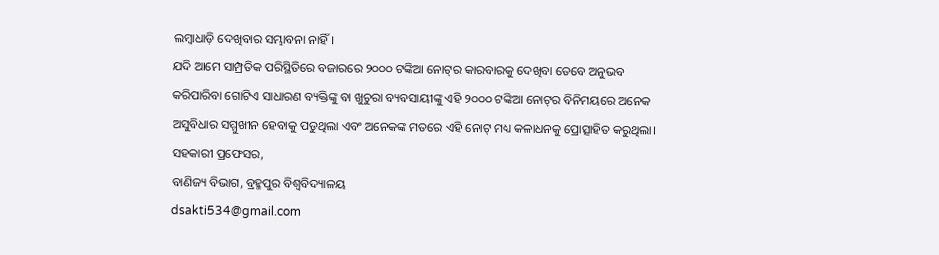ଲମ୍ବାଧାଡ଼ି ଦେଖିବାର ସମ୍ଭାବନା ନାହିଁ।
ଯଦି ଆମେ ସାମ୍ପ୍ରତିକ ପରିସ୍ଥିତିରେ ବଜାରରେ ୨୦୦୦ ଟଙ୍କିଆ ନୋଟ୍‌ର କାରବାରକୁ ଦେଖିବା ତେବେ ଅନୁଭବ କରିପାରିବା ଗୋଟିଏ ସାଧାରଣ ବ୍ୟକ୍ତିଙ୍କୁ ବା ଖୁଚୁରା ବ୍ୟବସାୟୀଙ୍କୁ ଏହି ୨୦୦୦ ଟଙ୍କିଆ ନୋଟ୍‌ର ବିନିମୟରେ ଅନେକ ଅସୁବିଧାର ସମ୍ମୁଖୀନ ହେବାକୁ ପଡୁଥିଲା ଏବଂ ଅନେକଙ୍କ ମତରେ ଏହି ନୋଟ୍‌ ମଧ୍ୟ କଳାଧନକୁ ପ୍ରୋତ୍ସାହିତ କରୁଥିଲା।
ସହକାରୀ ପ୍ରଫେସର,
ବାଣିଜ୍ୟ ବିଭାଗ, ବ୍ରହ୍ମପୁର ବିଶ୍ୱବିଦ୍ୟାଳୟ
dsakti534@gmail.com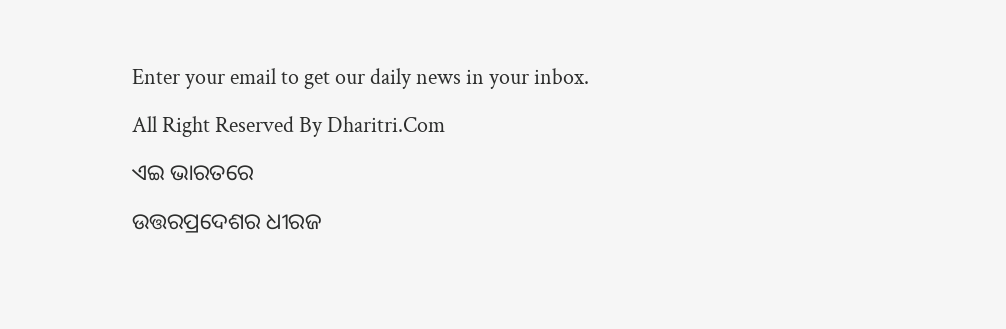Enter your email to get our daily news in your inbox.

All Right Reserved By Dharitri.Com

ଏଇ ଭାରତରେ

ଉତ୍ତରପ୍ରଦେଶର ଧୀରଜ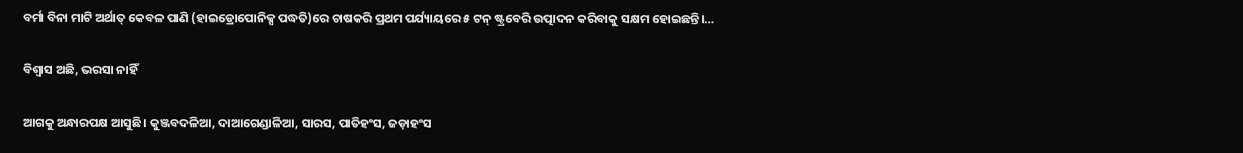ବର୍ମା ବିନା ମାଟି ଅର୍ଥାତ୍‌ କେବଳ ପାଣି (ହାଇଡ୍ରୋପୋନିକ୍ସ ପଦ୍ଧତି)ରେ ଚାଷକରି ପ୍ରଥମ ପର୍ଯ୍ୟାୟରେ ୫ ଟନ୍‌ ଷ୍ଟ୍ରବେରି ଉତ୍ପାଦନ କରିବାକୁ ସକ୍ଷମ ହୋଇଛନ୍ତି।…

ବିଶ୍ୱାସ ଅଛି, ଭରସା ନାହିଁ

ଆଗକୁ ଅନ୍ଧାରପକ୍ଷ ଆସୁଛି। କୁଞ୍ଜବଦଳିଆ, ଦାଆଗେଣ୍ଡାଳିଆ, ସାରସ, ପାତିହଂସ, ଜଡ଼ାହଂସ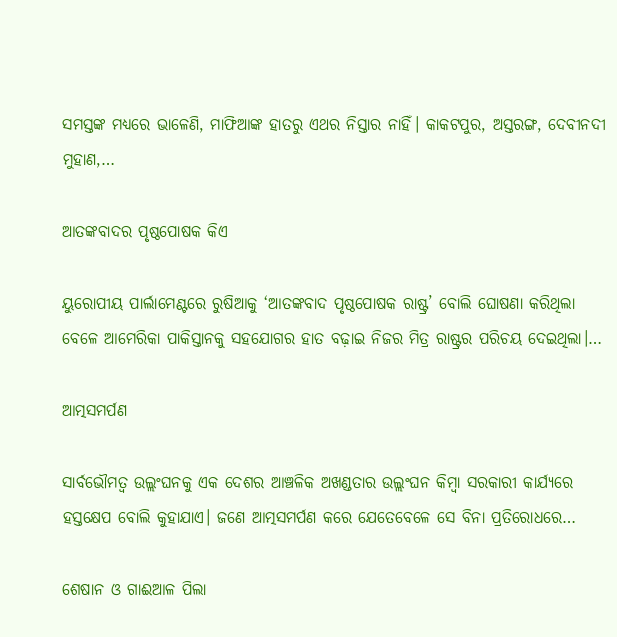ସମସ୍ତଙ୍କ ମଧ୍ୟରେ ଭାଳେଣି, ମାଫିଆଙ୍କ ହାତରୁ ଏଥର ନିସ୍ତାର ନାହିଁ। କାକଟପୁର, ଅସ୍ତରଙ୍ଗ, ଦେବୀନଦୀ ମୁହାଣ,…

ଆତଙ୍କବାଦର ପୃଷ୍ଠପୋଷକ କିଏ

ୟୁରୋପୀୟ ପାର୍ଲାମେଣ୍ଟରେ ରୁଷିଆକୁ ‘ଆତଙ୍କବାଦ ପୃଷ୍ଠପୋଷକ ରାଷ୍ଟ୍ର’ ବୋଲି ଘୋଷଣା କରିଥିଲା ବେଳେ ଆମେରିକା ପାକିସ୍ତାନକୁ ସହଯୋଗର ହାତ ବଢ଼ାଇ ନିଜର ମିତ୍ର ରାଷ୍ଟ୍ରର ପରିଚୟ ଦେଇଥିଲା।…

ଆତ୍ମସମର୍ପଣ

ସାର୍ବଭୌମତ୍ୱ ଉଲ୍ଲଂଘନକୁ ଏକ ଦେଶର ଆଞ୍ଚଳିକ ଅଖଣ୍ଡତାର ଉଲ୍ଲଂଘନ କିମ୍ବା ସରକାରୀ କାର୍ଯ୍ୟରେ ହସ୍ତକ୍ଷେପ ବୋଲି କୁହାଯାଏ। ଜଣେ ଆତ୍ମସମର୍ପଣ କରେ ଯେତେବେଳେ ସେ ବିନା ପ୍ରତିରୋଧରେ…

ଶେଷାନ ଓ ଗାଈଆଳ ପିଲା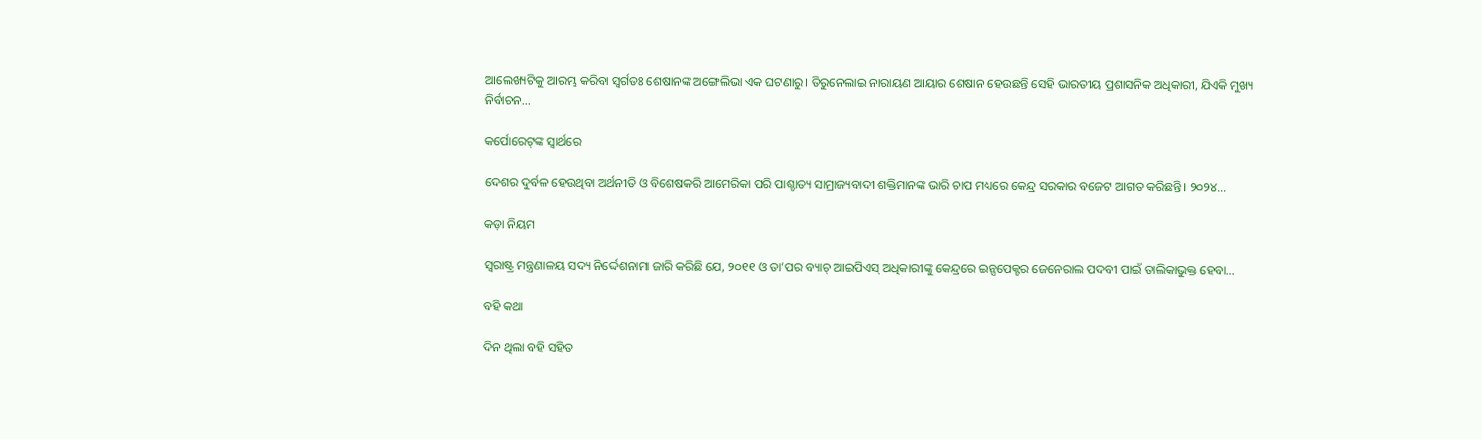ଆଲେଖ୍ୟଟିକୁ ଆରମ୍ଭ କରିବା ସ୍ବର୍ଗତଃ ଶେଷାନଙ୍କ ଅଙ୍ଗେଲିଭା ଏକ ଘଟଣାରୁ। ତିରୁନେଲାଇ ନାରାୟଣ ଆୟାର ଶେଷାନ ହେଉଛନ୍ତି ସେହି ଭାରତୀୟ ପ୍ରଶାସନିକ ଅଧିକାରୀ, ଯିଏକି ମୁଖ୍ୟ ନିର୍ବାଚନ…

କର୍ପୋରେଟ୍‌ଙ୍କ ସ୍ବାର୍ଥରେ

ଦେଶର ଦୁର୍ବଳ ହେଉଥିବା ଅର୍ଥନୀତି ଓ ବିଶେଷକରି ଆମେରିକା ପରି ପାଶ୍ଚାତ୍ୟ ସାମ୍ରାଜ୍ୟବାଦୀ ଶକ୍ତିମାନଙ୍କ ଭାରି ଚାପ ମଧ୍ୟରେ କେନ୍ଦ୍ର ସରକାର ବଜେଟ ଆଗତ କରିଛନ୍ତି। ୨୦୨୪…

କଡ଼ା ନିୟମ

ସ୍ବରାଷ୍ଟ୍ର ମନ୍ତ୍ରଣାଳୟ ସଦ୍ୟ ନିର୍ଦ୍ଦେଶନାମା ଜାରି କରିଛି ଯେ, ୨୦୧୧ ଓ ତା’ପର ବ୍ୟାଚ୍‌ ଆଇପିଏସ୍‌ ଅଧିକାରୀଙ୍କୁ କେନ୍ଦ୍ରରେ ଇନ୍ସପେକ୍ଟର ଜେନେରାଲ ପଦବୀ ପାଇଁ ତାଲିକାଭୁକ୍ତ ହେବା…

ବହି କଥା

ଦିନ ଥିଲା ବହି ସହିତ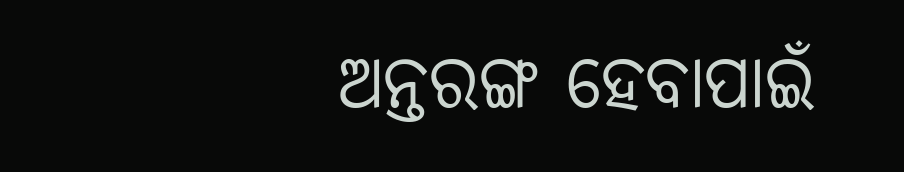ଅନ୍ତରଙ୍ଗ ହେବାପାଇଁ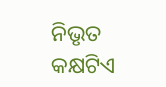ନିଭୃତ କକ୍ଷଟିଏ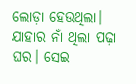ଲୋଡ଼ା ହେଉଥିଲା। ଯାହାର ନାଁ ଥିଲା ପଢ଼ା ଘର। ସେଇ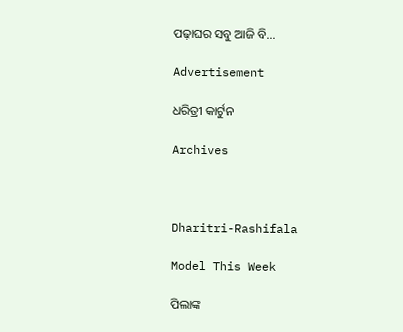ପଢ଼ାଘର ସବୁ ଆଜି ବି…

Advertisement

ଧରିତ୍ରୀ କାର୍ଟୁନ

Archives



Dharitri-Rashifala

Model This Week

ପିଲାଙ୍କ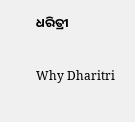ଧରିତ୍ରୀ

Why Dharitri